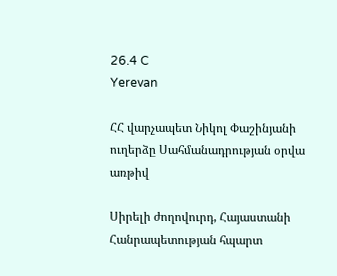26.4 C
Yerevan

ՀՀ վարչապետ Նիկոլ Փաշինյանի ուղերձը Սահմանադրության օրվա առթիվ

Սիրելի ժողովուրդ, Հայաստանի Հանրապետության հպարտ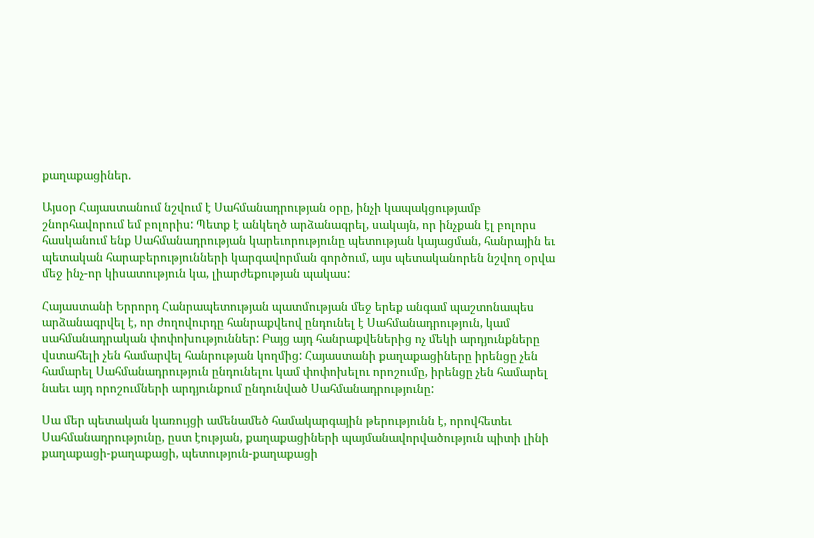քաղաքացիներ.

Այսօր Հայաստանում նշվում է Սահմանադրության օրը, ինչի կապակցությամբ շնորհավորում եմ բոլորիս: Պետք է անկեղծ արձանագրել, սակայն, որ ինչքան էլ բոլորս հասկանում ենք Սահմանադրության կարեւորությունը պետության կայացման, հանրային եւ պետական հարաբերությունների կարգավորման գործում, այս պետականորեն նշվող օրվա մեջ ինչ-որ կիսատություն կա, լիարժեքության պակաս:

Հայաստանի Երրորդ Հանրապետության պատմության մեջ երեք անգամ պաշտոնապես արձանագրվել է, որ ժողովուրդը հանրաքվեով ընդունել է Սահմանադրություն, կամ սահմանադրական փոփոխություններ: Բայց այդ հանրաքվեներից ոչ մեկի արդյունքները վստահելի չեն համարվել հանրության կողմից: Հայաստանի քաղաքացիները իրենցը չեն համարել Սահմանադրություն ընդունելու կամ փոփոխելու որոշումը, իրենցը չեն համարել նաեւ այդ որոշումների արդյունքում ընդունված Սահմանադրությունը:

Սա մեր պետական կառույցի ամենամեծ համակարգային թերությունն է, որովհետեւ Սահմանադրությունը, ըստ էության, քաղաքացիների պայմանավորվածություն պիտի լինի քաղաքացի-քաղաքացի, պետություն-քաղաքացի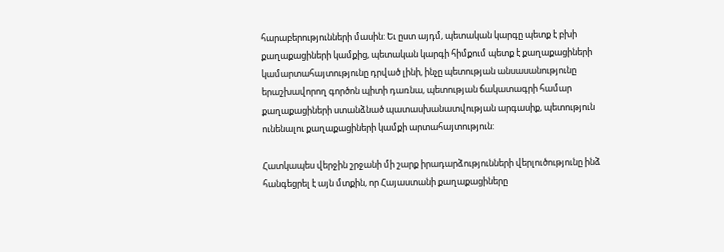հարաբերությունների մասին: Եւ ըստ այդմ, պետական կարգը պետք է բխի քաղաքացիների կամքից, պետական կարգի հիմքում պետք է քաղաքացիների կամարտահայտությունը դրված լինի, ինչը պետության անսասանությունը երաշխավորող գործոն պիտի դառնա, պետության ճակատագրի համար քաղաքացիների ստանձնած պատասխանատվության արգասիք, պետություն ունենալու քաղաքացիների կամքի արտահայտություն:

Հատկապես վերջին շրջանի մի շարք իրադարձությունների վերլուծությունը ինձ հանգեցրել է այն մտքին, որ Հայաստանի քաղաքացիները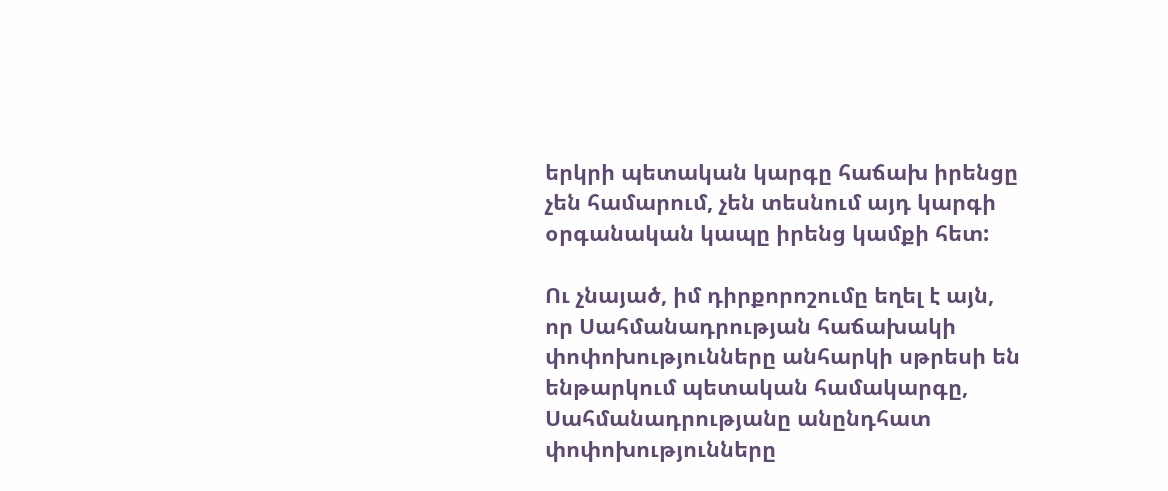երկրի պետական կարգը հաճախ իրենցը չեն համարում, չեն տեսնում այդ կարգի օրգանական կապը իրենց կամքի հետ:

Ու չնայած, իմ դիրքորոշումը եղել է այն, որ Սահմանադրության հաճախակի փոփոխությունները անհարկի սթրեսի են ենթարկում պետական համակարգը, Սահմանադրությանը անընդհատ փոփոխությունները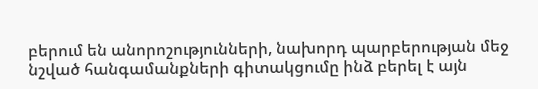բերում են անորոշությունների, նախորդ պարբերության մեջ նշված հանգամանքների գիտակցումը ինձ բերել է այն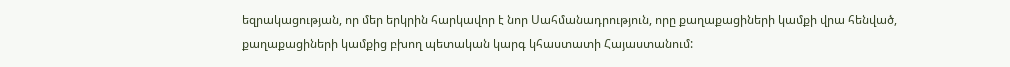եզրակացության, որ մեր երկրին հարկավոր է նոր Սահմանադրություն, որը քաղաքացիների կամքի վրա հենված, քաղաքացիների կամքից բխող պետական կարգ կհաստատի Հայաստանում: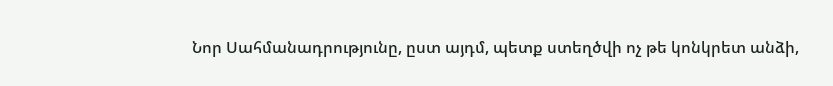Նոր Սահմանադրությունը, ըստ այդմ, պետք ստեղծվի ոչ թե կոնկրետ անձի,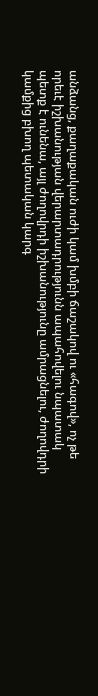անձանց, քաղաքական ուժի կամ խմբի ճաշակով ու «հագով», ոչ թե որեւէ իշխանության վերարտադրությունն ապահովելու նպատակ պետք է ունենա, այլ ժողովրդի իշխանությունը ամրացնելու, ժողովդրի կամքից բխող պետական կարգ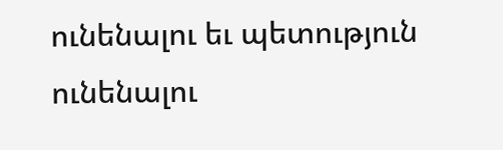ունենալու եւ պետություն ունենալու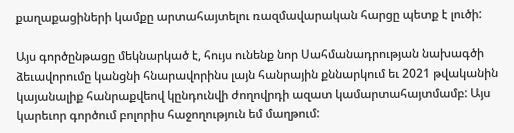քաղաքացիների կամքը արտահայտելու ռազմավարական հարցը պետք է լուծի:

Այս գործընթացը մեկնարկած է, հույս ունենք նոր Սահմանադրության նախագծի ձեւավորումը կանցնի հնարավորինս լայն հանրային քննարկում եւ 2021 թվականին կայանալիք հանրաքվեով կընդունվի ժողովրդի ազատ կամարտահայտմամբ: Այս կարեւոր գործում բոլորիս հաջողություն եմ մաղթում: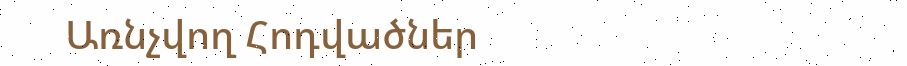Առնչվող Հոդվածներ